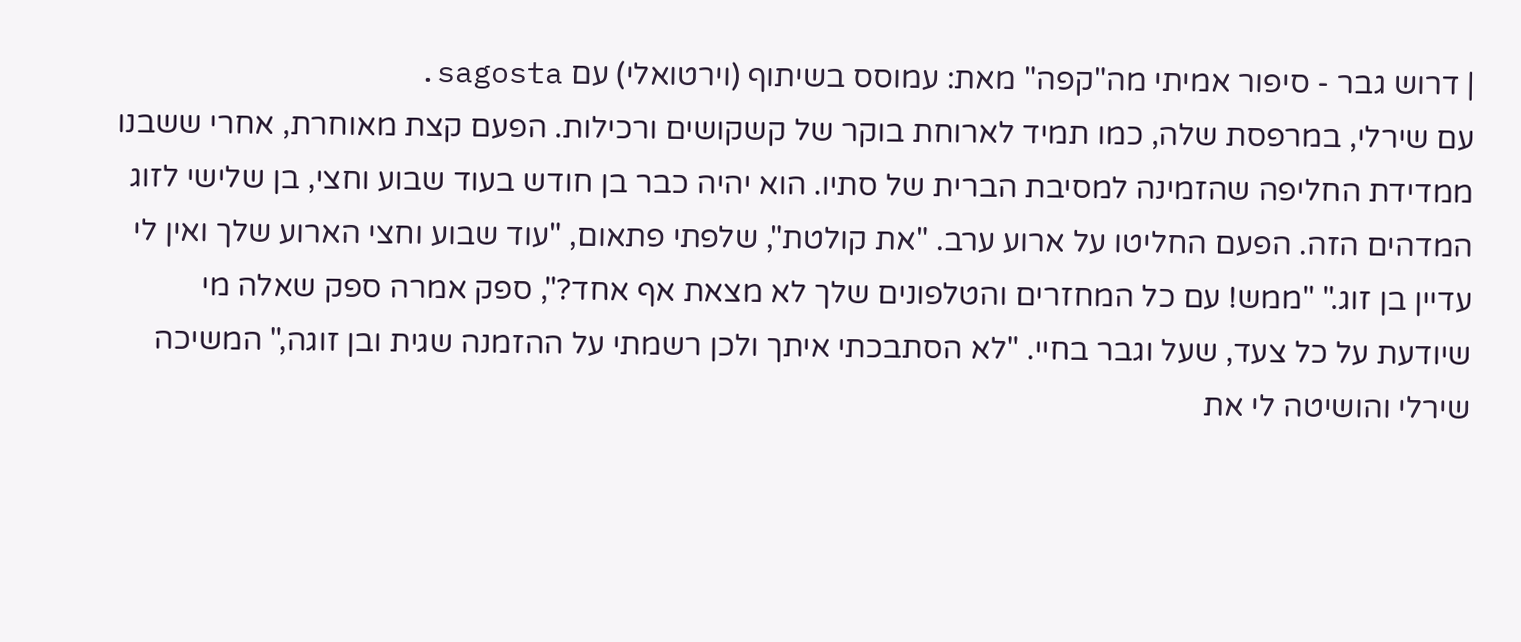| דרוש גבר - סיפור אמיתי מה"קפה" מאת: עמוסס בשיתוף (וירטואלי) עם sagosta.
עם שירלי, במרפסת שלה, כמו תמיד לארוחת בוקר של קשקושים ורכילות. הפעם קצת מאוחרת, אחרי ששבנו ממדידת החליפה שהזמינה למסיבת הברית של סתיו. הוא יהיה כבר בן חודש בעוד שבוע וחצי, בן שלישי לזוג המדהים הזה. הפעם החליטו על ארוע ערב. "את קולטת", שלפתי פתאום, "עוד שבוע וחצי הארוע שלך ואין לי עדיין בן זוג." "ממש! עם כל המחזרים והטלפונים שלך לא מצאת אף אחד?", ספק אמרה ספק שאלה מי שיודעת על כל צעד, שעל וגבר בחיי. "לא הסתבכתי איתך ולכן רשמתי על ההזמנה שגית ובן זוגה," המשיכה שירלי והושיטה לי את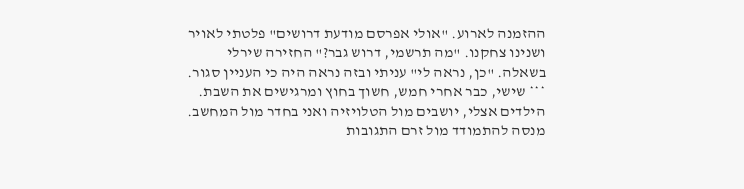ההזמנה לארוע. "אולי אפרסם מודעת דרושים" פלטתי לאויר ושנינו צחקנו. "מה תרשמי, דרוש גבר?" החזירה שירלי בשאלה. "כן, נראה לי" עניתי ובזה נראה היה כי העניין סגור.
*** שישי, כבר אחרי חמש, חשוך בחוץ ומרגישים את השבת. הילדים אצלי, יושבים מול הטלויזיה ואני בחדר מול המחשב. מנסה להתמודד מול זרם התגובות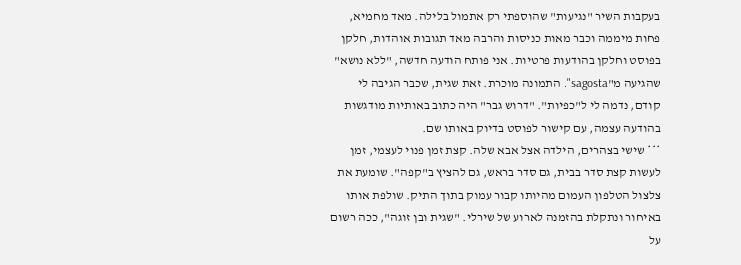בעקבות השיר "נגיעות" שהוספתי רק אתמול בלילה. מאד מחמיא, פחות מיממה וכבר מאות כניסות והרבה מאד תגובות אוהדות, חלקן בפוסט וחלקן בהודעות פרטיות. אני פותח הודעה חדשה, "ללא נושא" שהגיעה מ"sagosta". התמונה מוכרת. זאת שגית, שכבר הגיבה לי קודם, נדמה לי ל"כפיות". "דרוש גבר" היה כתוב באותיות מודגשות בהודעה עצמה, עם קישור לפוסט בדיוק באותו שם.
*** שישי בצהרים, הילדה אצל אבא שלה. קצת זמן פנוי לעצמי, זמן לעשות קצת סדר בבית, גם סדר בראש, גם להציץ ב"קפה". שומעת את צלצול הטלפון העמום מהיותו קבור עמוק בתוך התיק. שולפת אותו באיחור ונתקלת בהזמנה לארוע של שירלי. "שגית ובן זוגה", ככה רשום על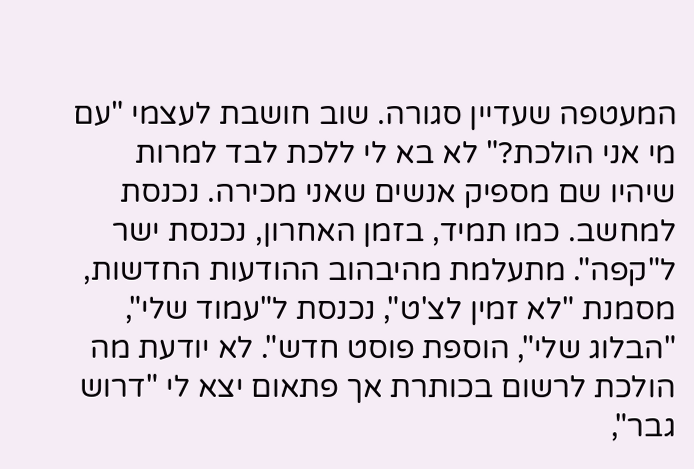המעטפה שעדיין סגורה. שוב חושבת לעצמי "עם מי אני הולכת?" לא בא לי ללכת לבד למרות שיהיו שם מספיק אנשים שאני מכירה. נכנסת למחשב. כמו תמיד, בזמן האחרון, נכנסת ישר ל"קפה". מתעלמת מהיבהוב ההודעות החדשות, מסמנת "לא זמין לצ'ט", נכנסת ל"עמוד שלי", "הבלוג שלי", הוספת פוסט חדש". לא יודעת מה הולכת לרשום בכותרת אך פתאום יצא לי "דרוש גבר",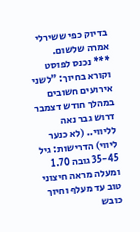בדיוק כפי ששירלי אמרה שלשום.
*** נכנס לפוסט וקורא בחיוך: "לשני אירועים חשובים במהלך חודש דצמבר דרוש גבר נאה לליווי.. (לא כנער ליווי) הדרישות: גיל 35-45 גובה 1.70 ומעלה מראה חיצוני טוב עד מעלף וחיוך כובש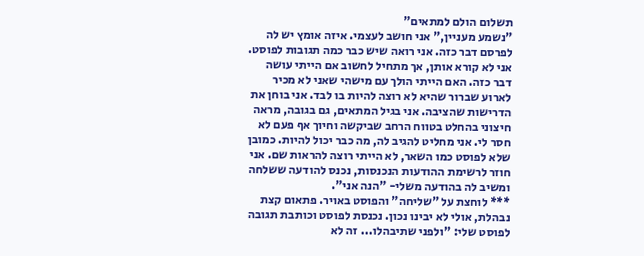תשלום הולם למתאים"
"נשמע מעניין," אני חושב לעצמי. איזה אומץ יש לה לפרסם דבר כזה. אני רואה שיש כבר כמה תגובות לפוסט. אני לא קורא אותן, אך מתחיל לחשוב אם הייתי עושה דבר כזה. האם הייתי הולך עם מישהי שאני לא מכיר לארוע שברור שהיא לא רוצה להיות בו לבד. אני בוחן את הדרישות שהציבה. אני בגיל המתאים, גם בגובה, מראה חיצוני בהחלט בטווח הרחב שביקשה וחיוך אף פעם לא חסר לי. אני מחליט להגיב לה, מה כבר יכול להיות. כמובן שלא לפוסט כמו השאר, לא הייתי רוצה להראות שם. אני חוזר לרשימת ההודעות הנכנסות, נכנס להודעה ששלחה ומשיב לה בהודעה משלי- "הנה אני".
*** לוחצת על "שליחה" והפוסט באויר. פתאום קצת נבהלת, אולי לא יבינו נכון. נכנסת לפוסט וכותבת תגובה לפוסט שלי: "ולפני שתיבהלו... זה לא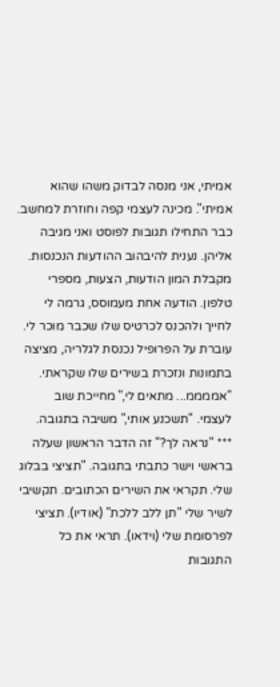אמיתי, אני מנסה לבדוק משהו שהוא אמיתי". מכינה לעצמי קפה וחוזרת למחשב. כבר התחילו תגובות לפוסט ואני מגיבה אליהן. נענית להיבהוב ההודעות הנכנסות. מקבלת המון הודעות, הצעות, מספרי טלפון. הודעה אחת מעמוסס, גרמה לי לחייך ולהכנס לכרטיס שלו שכבר מוכר לי. עוברת על הפרופיל נכנסת לגלריה, מציצה בתמונות ונזכרת בשירים שלו שקראתי. "אממממ... מתאים לי," מחייכת שוב לעצמי. "תשכנע אותי," משיבה בתגובה.
*** "נראה לך?" זה הדבר הראשון שעלה בראשי וישר כתבתי בתגובה. "תציצי בבלוג שלי. תקראי את השירים הכתובים. תקשיבי לשיר שלי "תן ללב ללכת" (אודיו). תציצי לפרסומת שלי (וידאו). תראי את כל התגובות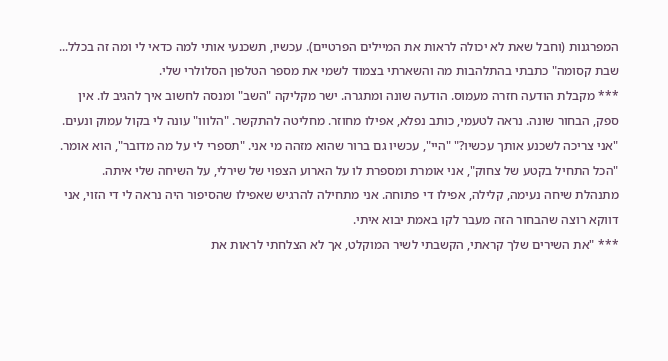המפרגנות (וחבל שאת לא יכולה לראות את המיילים הפרטיים). עכשיו, תשכנעי אותי למה כדאי לי ומה זה בכלל... שבת קסומה" כתבתי בהתלהבות מה והשארתי בצמוד לשמי את מספר הטלפון הסלולרי שלי.
*** מקבלת הודעה חזרה מעמוס. הודעה שונה ומתגרה. ישר מקליקה "השב" ומנסה לחשוב איך להגיב לו. אין ספק, הבחור שונה. נראה לטעמי, כותב נפלא, אפילו מחוזר. מחליטה להתקשר. "הלווו" עונה לי בקול עמוק ונעים. "אני צריכה לשכנע אותך עכשיו?" "היי", עכשיו גם ברור שהוא מזהה מי אני. "תספרי לי על מה מדובר", הוא אומר. "הכל התחיל בקטע של צחוק", אני אומרת ומספרת לו על הארוע הצפוי של שירלי, על השיחה שלי איתה. מתנהלת שיחה נעימה, קלילה, אפילו די פתוחה. אני מתחילה להרגיש שאפילו שהסיפור היה נראה לי די הזוי, אני דווקא רוצה שהבחור הזה מעבר לקו באמת יבוא איתי.
*** "את השירים שלך קראתי, הקשבתי לשיר המוקלט, אך לא הצלחתי לראות את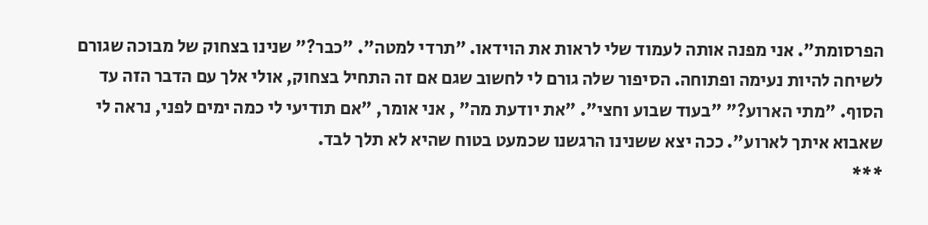הפרסומת". אני מפנה אותה לעמוד שלי לראות את הוידאו. "תרדי למטה". "כבר?" שנינו בצחוק של מבוכה שגורם לשיחה להיות נעימה ופתוחה. הסיפור שלה גורם לי לחשוב שגם אם זה התחיל בצחוק, אולי אלך עם הדבר הזה עד הסוף. "מתי הארוע?" "בעוד שבוע וחצי". "את יודעת מה" , אני אומר, "אם תודיעי לי כמה ימים לפני, נראה לי שאבוא איתך לארוע". ככה יצא ששנינו הרגשנו שכמעט בטוח שהיא לא תלך לבד.
***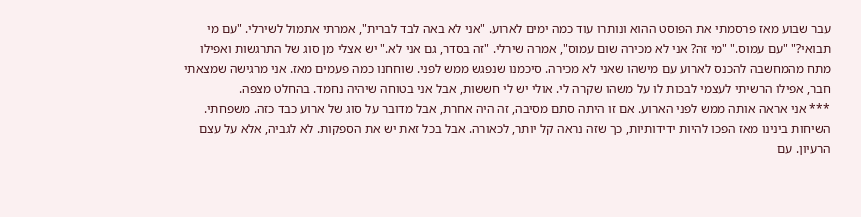עבר שבוע מאז פרסמתי את הפוסט ההוא ונותרו עוד כמה ימים לארוע. "אני לא באה לבד לברית", אמרתי אתמול לשירלי. "עם מי תבואי?" "עם עמוס." "מי זה? אני לא מכירה שום עמוס", אמרה שירלי. "זה בסדר, גם אני לא." יש אצלי מן סוג של התרגשות ואפילו מתח מהמחשבה להכנס לארוע עם מישהו שאני לא מכירה. סיכמנו שנפגש ממש לפני. שוחחנו כמה פעמים מאז. אני מרגישה שמצאתי חבר, אפילו הרשיתי לעצמי לבכות לו על משהו שקרה לי. אולי יש לי חששות, אבל אני בטוחה שיהיה נחמד. בהחלט מצפה.
*** אני אראה אותה ממש לפני הארוע. אם זו היתה סתם מסיבה, זה היה אחרת, אבל מדובר על סוג של ארוע כבד כזה. משפחתי. השיחות בינינו מאז הפכו להיות ידידותיות, כך שזה נראה קל יותר, לכאורה. אבל בכל זאת יש את הספקות. לא לגביה, אלא על עצם הרעיון. עם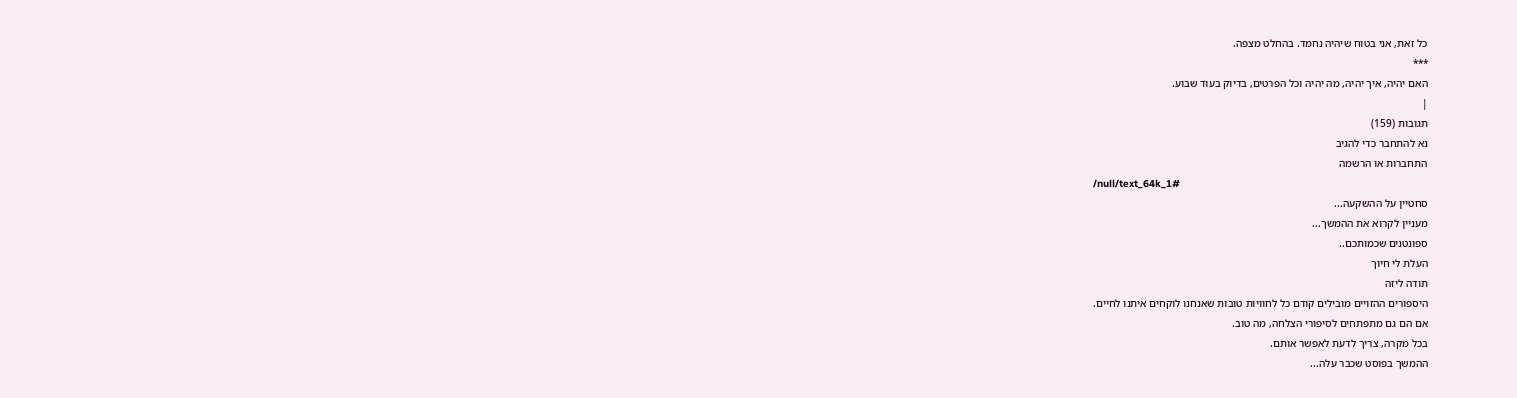כל זאת, אני בטוח שיהיה נחמד. בהחלט מצפה.
***
האם יהיה, איך יהיה, מה יהיה וכל הפרטים, בדיוק בעוד שבוע.
|
תגובות (159)
נא להתחבר כדי להגיב
התחברות או הרשמה
/null/text_64k_1#
סחטיין על ההשקעה...
מעניין לקרוא את ההמשך...
ספונטנים שכמותכם..
העלת לי חיוך
תודה ליזה
היספורים ההזויים מובילים קודם כל לחוויות טובות שאנחנו לוקחים איתנו לחיים.
אם הם גם מתפתחים לסיפורי הצלחה, מה טוב.
בכל מקרה, צריך לדעת לאפשר אותם.
ההמשך בפוסט שכבר עלה...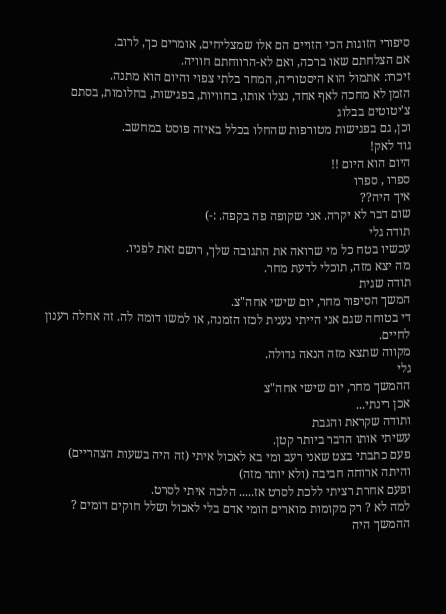סיפורי הזוגות הכי הזויים הם אלו שמצליחים, אומרים כך, לרוב.
אם הצלחתם שאו ברכה, ואם לא-הרווחתם חוויה.
זיכרו: אתמול הוא היסטוריה, המחר בלתי צפוי והיום הוא מתנה.
הזמן לא מחכה לאף אחד, נצלו אותו, בחוויות, בפגישות, בחלומות, בסתם צ'יטוטים בבלוג
וכן, גם בפגישות מטורפות שהחלו בכלל באיזה פוסט במחשב.
גוד לאק!
היום הוא היום !!
ספרו , ספרו
איך היה??
שום דבר לא יקרה. אני שקופה פה בקפה. :-)
תודה גלי
עכשיו בטח כל מי שרואה את התגובה שלך, רושם זאת לפניו.
מה יצא מזה, תוכלי לדעת מחר.
תודה שגית
המשך הסיפור מחר, יום שישי אחה"צ.
די בטוחה שגם אני הייתי נענית לכזו הזמנה, או למשו דומה לה. זה אחלה רענון לחיים.
מקווה שתצא מזה הנאה גדולה.
גלי
ההמשך מחר, יום שישי אחה"צ
אכן רינתי...
ותודה שקראת והגבת
עשיתי אותו הדבר ביותר קטן.
פעם כתבתי בצט שאני רעב ומי בא לאכול איתי (זה היה בשעות הצהריים) והיתה ארוחה חביבה (ולא יותר מזה)
ופעם אחרת רציתי ללכת לסרט אז..... הלכה איתי לסרט.
למה לא ? רק מקומות מוארים הומי אדם בלי לאכול ושלל חוקים דומים ?
ההמשך היה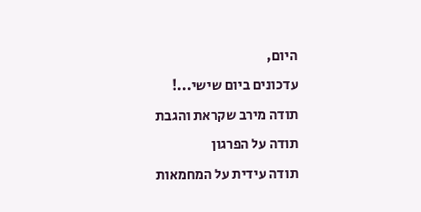היום,
עדכונים ביום שישי...!
תודה מירב שקראת והגבת
תודה על הפרגון
תודה עידית על המחמאות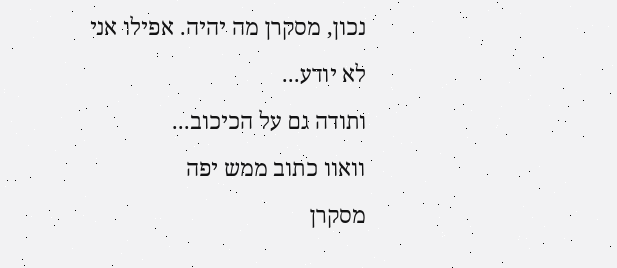נכון, מסקרן מה יהיה. אפילו אני לא יודע...
ותודה גם על הכיכוב...
וואוו כתוב ממש יפה
מסקרן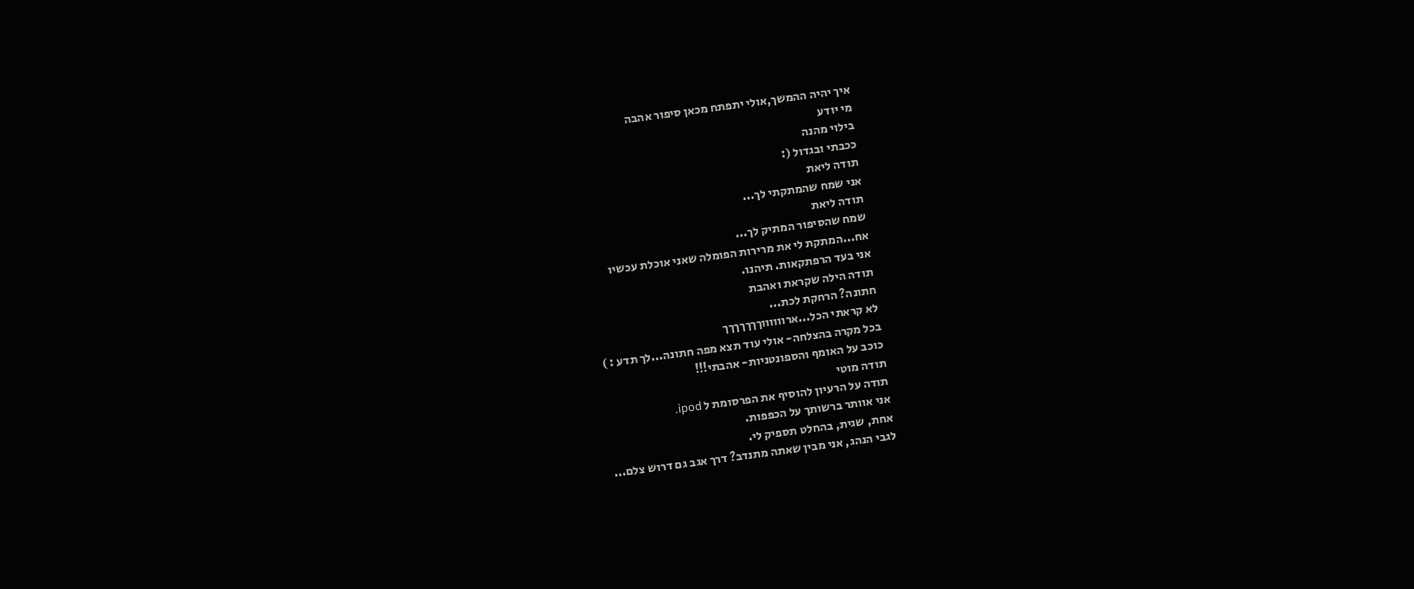איך יהיה ההמשך,אולי יתפתח מכאן סיפור אהבה
מי יודע
בילוי מהנה
ככבתי ובגדול (:
תודה ליאת
אני שמח שהמתקתי לך...
תודה ליאת
שמח שהסיפור המתיק לך...
אח...המתקת לי את מרירות הפומלה שאני אוכלת עכשיו
אני בעד הרפתקאות. תיהנו.
תודה הילה שקראת ואהבת
חתונה? הרחקת לכת...
לא קראתי הכל...ארווווווךךךךךךך
בכל מקרה בהצלחה- אולי עוד תצא מפה חתונה...לך תדע : )
כוכב על האומף והספונטניות- אהבתי!!!
תודה מוטי
תודה על הרעיון להוסיף את הפרסומת ל ipod.
אני אוותר ברשותך על הכפפות.
אחת, שגית, בהחלט תספיק לי.
לגבי הנהג, אני מבין שאתה מתנדב? דרך אגב גם דרוש צלם...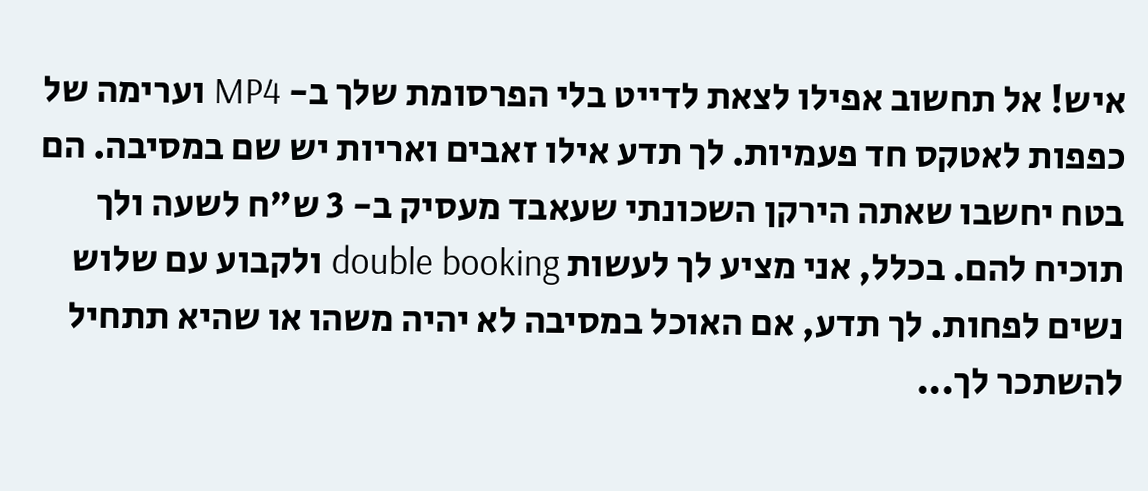איש! אל תחשוב אפילו לצאת לדייט בלי הפרסומת שלך ב- MP4 וערימה של כפפות לאטקס חד פעמיות. לך תדע אילו זאבים ואריות יש שם במסיבה. הם בטח יחשבו שאתה הירקן השכונתי שעאבד מעסיק ב- 3 ש"ח לשעה ולך תוכיח להם. בכלל, אני מציע לך לעשות double booking ולקבוע עם שלוש נשים לפחות. לך תדע, אם האוכל במסיבה לא יהיה משהו או שהיא תתחיל להשתכר לך...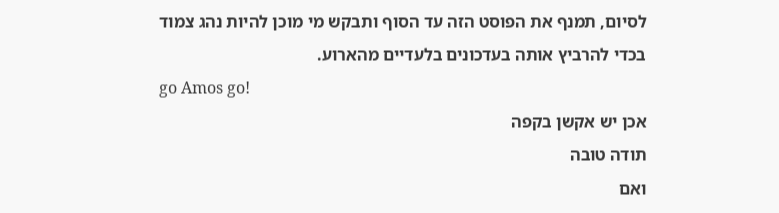לסיום, תמנף את הפוסט הזה עד הסוף ותבקש מי מוכן להיות נהג צמוד בכדי להרביץ אותה בעדכונים בלעדיים מהארוע.
go Amos go!
אכן יש אקשן בקפה
תודה טובה
ואם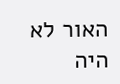האור לא היה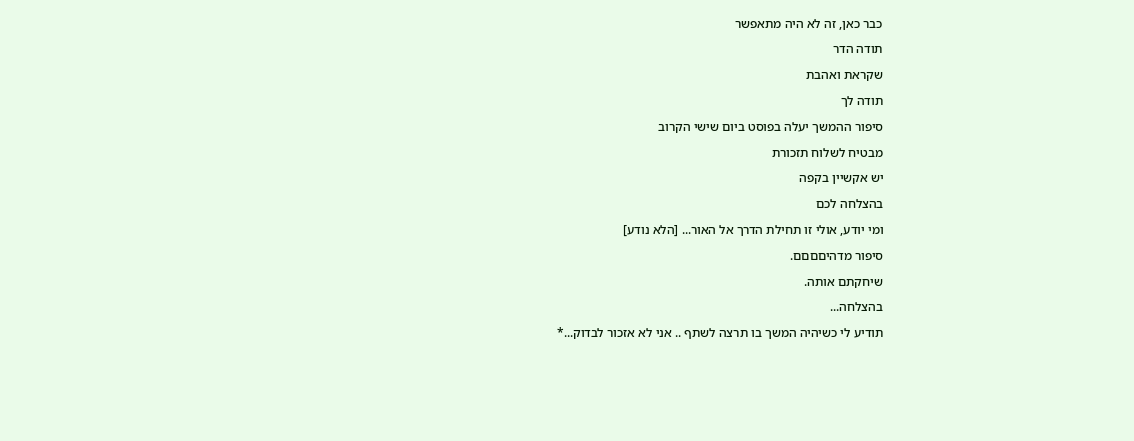כבר כאן, זה לא היה מתאפשר
תודה הדר
שקראת ואהבת
תודה לך
סיפור ההמשך יעלה בפוסט ביום שישי הקרוב
מבטיח לשלוח תזכורת
יש אקשיין בקפה
בהצלחה לכם
ומי יודע, אולי זו תחילת הדרך אל האור... [הלא נודע]
סיפור מדהיםםםם.
שיחקתם אותה.
בהצלחה...
תודיע לי כשיהיה המשך בו תרצה לשתף .. אני לא אזכור לבדוק...*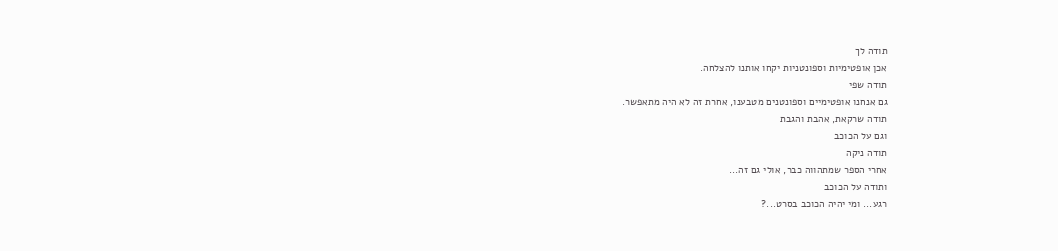תודה לך
אכן אופטימיות וספונטניות יקחו אותנו להצלחה.
תודה שפי
גם אנחנו אופטימיים וספונטנים מטבענו, אחרת זה לא היה מתאפשר.
תודה שרקאת, אהבת והגבת
וגם על הכוכב
תודה ניקה
אחרי הספר שמתהווה כבר, אולי גם זה...
ותודה על הכוכב
רגע... ומי יהיה הכוכב בסרט...?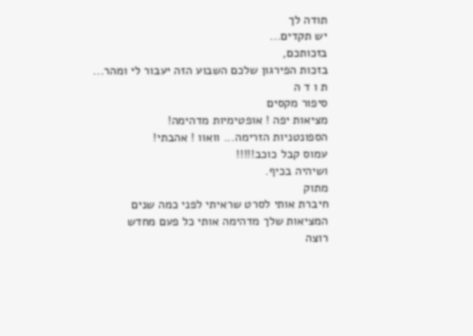תודה לך
יש תקדים...
בזכותכם,
בזכות הפירגון שלכם השבוע הזה יעבור לי ומהר...
ת ו ד ה
סיפור מקסים
מציאות יפה ! אופטימיות מדהימה!
הספונטניות הזרימה... וואוו ! אהבתי!
עמוס קבל כוכב!!!!!
ושיהיה בכיף.
מתוק
חיברת אותי לסרט שראיתי לפני כמה שנים
המציאות שלך מדהימה אותי כל פעם מחדש
רוצה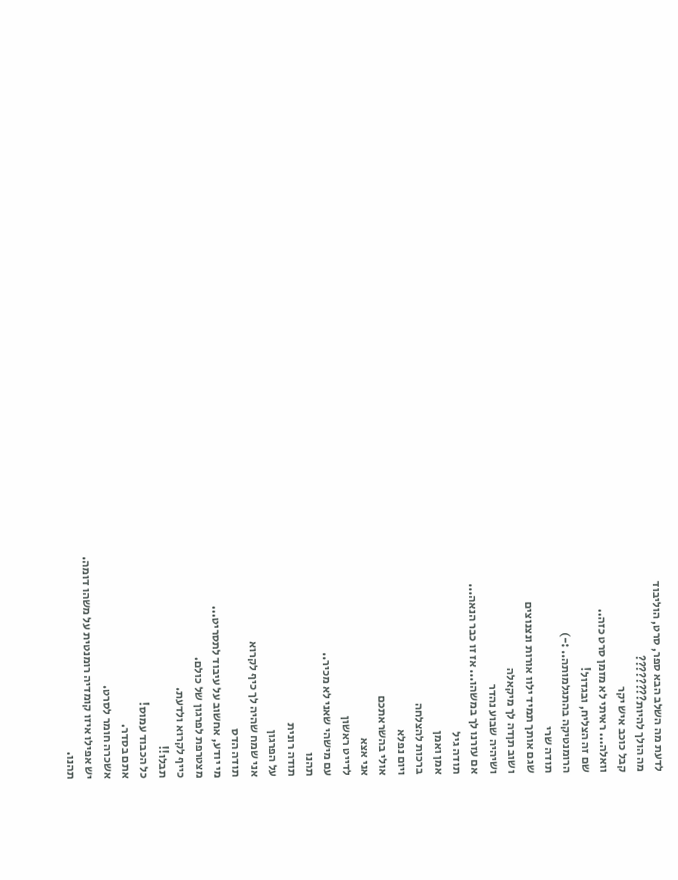לדעת מה השלב הבא ספר, סרט, הוליבוד
מה הולך להיות????????
קבל כוכב איש יקר
וואלה... ראיתי לא מזמן סרט כזה..
שם זה הצליח, ובגדול!
הרומנטיקה בהתגלמותה.. :-)
תודה שרי
שגם אותך תמיד ילוו אורות ונצנוצים
ושוב תןדה לך מיקאלה
ושיהיה שבוע נהדר
אם עזרנו לך במשהו... אז זו כבר הנאה...
תודה גיל
אמן ואמן
ברכות להצלחה
ויום נפלא
אולי בהשראתכם
אני אצא
לדייט ראשון
עם מישהי שאני לא מכיר..
תהנו
תודה רונית
על הפרגון
אני שמח שהיה לך כיף לקרוא
תודה הדס
מי יודע, אחשוב על עיבוד לתסריט...
מצטרפת לפרגון של כולם.
כייף לקרוא ולדעת.
תבלו!!
כל הכבוד עמוס!
אתם בסדר.
אשכרה חומר לסרט.
יש אפילו איזו קומדיה רומנטית על משהו דומה.
תהנו.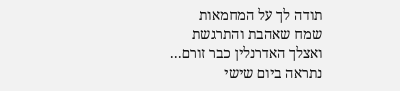תודה לך על המחמאות
שמח שאהבת והתרגשת
ואצלך האדרנלין כבר זורם...
נתראה ביום שישי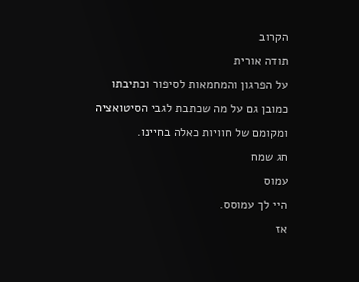הקרוב
תודה אורית
על הפרגון והמחמאות לסיפור וכתיבתו
כמובן גם על מה שכתבת לגבי הסיטואציה ומקומם של חוויות כאלה בחיינו.
חג שמח
עמוס
היי לך עמוסס.
אז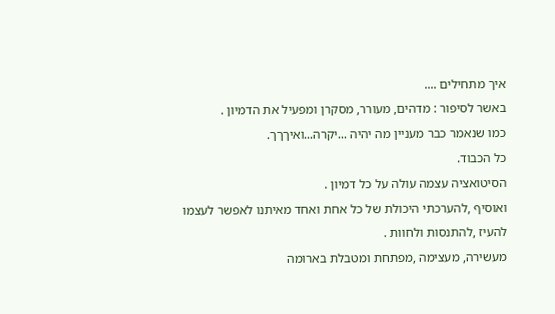איך מתחילים ....
באשר לסיפור : מדהים, מעורר, מסקרן ומפעיל את הדמיון .
כמו שנאמר כבר מעניין מה יהיה ...יקרה...ואיךךך.
כל הכבוד.
הסיטואציה עצמה עולה על כל דמיון .
ואוסיף ,להערכתי היכולת של כל אחת ואחד מאיתנו לאפשר לעצמו
להעיז ,להתנסות ולחוות .
מעשירה, מעצימה ,מפתחת ומטבלת בארומה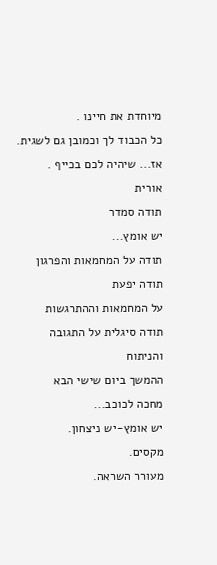מיוחדת את חיינו .
כל הכבוד לך וכמובן גם לשגית.
אז... שיהיה לכם בכייף .
אורית
תודה סמדר
יש אומץ...
תודה על המחמאות והפרגון
תודה יפעת
על המחמאות וההתרגשות
תודה סיגלית על התגובה והניתוח
ההמשך ביום שישי הבא
מחכה לכוכב...
יש אומץ-יש ניצחון.
מקסים.
מעורר השראה.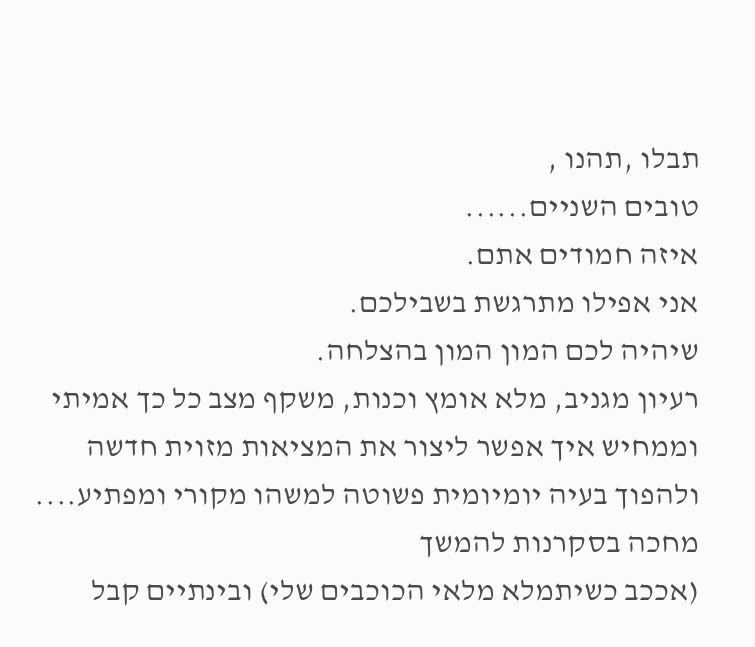תבלו ,תהנו ,
טובים השניים......
איזה חמודים אתם.
אני אפילו מתרגשת בשבילכם.
שיהיה לכם המון המון בהצלחה.
רעיון מגניב, מלא אומץ וכנות, משקף מצב כל כך אמיתי וממחיש איך אפשר ליצור את המציאות מזוית חדשה ולהפוך בעיה יומיומית פשוטה למשהו מקורי ומפתיע....
מחכה בסקרנות להמשך
(אככב כשיתמלא מלאי הכוכבים שלי) ובינתיים קבל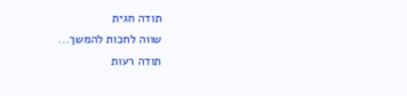תודה חגית
שווה לחכות להמשך...
תודה רעות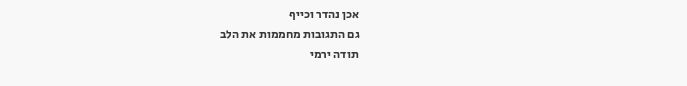אכן נהדר וכייף
גם התגובות מחממות את הלב
תודה ירמי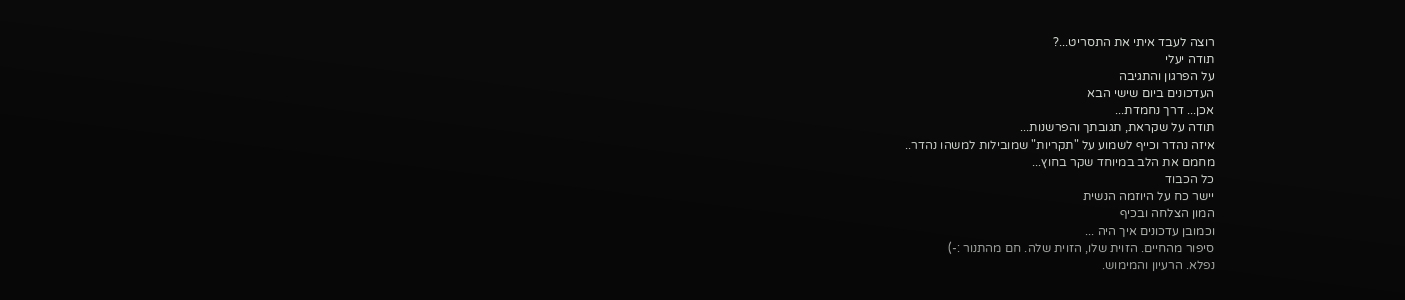רוצה לעבד איתי את התסריט...?
תודה יעלי
על הפרגון והתגיבה
העדכונים ביום שישי הבא
אכן... דרך נחמדת...
תודה על שקראת, תגובתך והפרשנות...
איזה נהדר וכייף לשמוע על "תקריות" שמובילות למשהו נהדר..
מחמם את הלב במיוחד שקר בחוץ...
כל הכבוד
יישר כח על היוזמה הנשית
המון הצלחה ובכיף
וכמובן עדכונים איך היה ...
סיפור מהחיים. הזוית שלו, הזוית שלה. חם מהתנור :-)
נפלא. הרעיון והמימוש.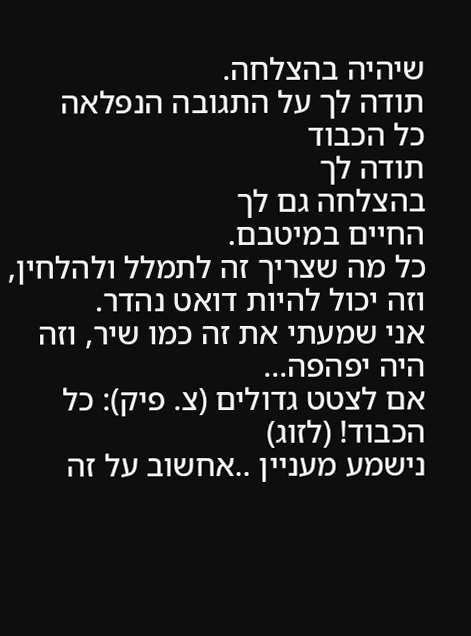שיהיה בהצלחה.
תודה לך על התגובה הנפלאה
כל הכבוד
תודה לך
בהצלחה גם לך
החיים במיטבם.
כל מה שצריך זה לתמלל ולהלחין, וזה יכול להיות דואט נהדר.
אני שמעתי את זה כמו שיר, וזה היה יפהפה...
אם לצטט גדולים (צ. פיק): כל הכבוד! (לזוג)
נישמע מעניין ..אחשוב על זה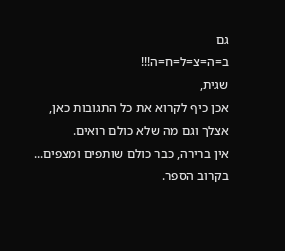גם
ב=ה=צ=ל=ח=ה!!!
שגית,
אכן כיף לקרוא את כל התגובות כאן, אצלך וגם מה שלא כולם רואים.
אין ברירה, כבר כולם שותפים ומצפים...
בקרוב הספר.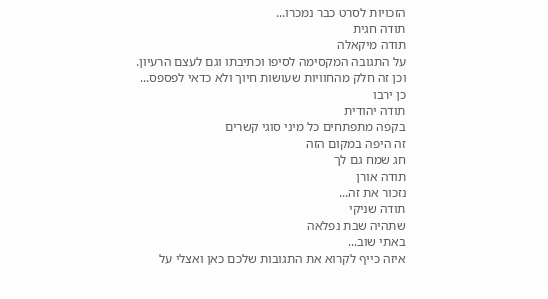הזכויות לסרט כבר נמכרו...
תודה חגית
תודה מיקאלה
על התגובה המקסימה לסיפו וכתיבתו וגם לעצם הרעיון.
וכן זה חלק מהחוויות שעושות חיוך ולא כדאי לפספס...
כן ירבו
תודה יהודית
בקפה מתפתחים כל מיני סוגי קשרים
זה היפה במקום הזה
חג שמח גם לך
תודה אורן
נזכור את זה...
תודה שניקי
שתהיה שבת נפלאה
באתי שוב...
איזה כייף לקרוא את התגובות שלכם כאן ואצלי על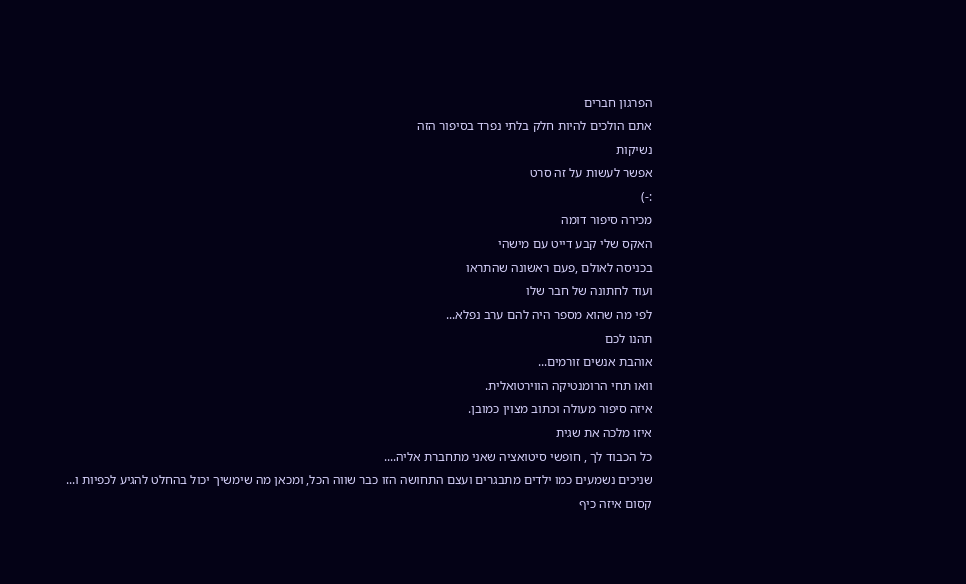הפרגון חברים
אתם הולכים להיות חלק בלתי נפרד בסיפור הזה
נשיקות
אפשר לעשות על זה סרט
:-)
מכירה סיפור דומה
האקס שלי קבע דייט עם מישהי
בכניסה לאולם ,פעם ראשונה שהתראו
ועוד לחתונה של חבר שלו
לפי מה שהוא מספר היה להם ערב נפלא...
תהנו לכם
אוהבת אנשים זורמים...
וואו תחי הרומנטיקה הווירטואלית.
איזה סיפור מעולה וכתוב מצוין כמובן.
איזו מלכה את שגית
כל הכבוד לך , חופשי סיטואציה שאני מתחברת אליה....
שניכים נשמעים כמו ילדים מתבגרים ועצם התחושה הזו כבר שווה הכל, ומכאן מה שימשיך יכול בהחלט להגיע לכפיות ו...
קסום איזה כיף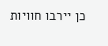כן יירבו חוויות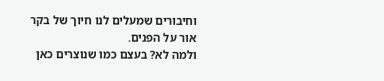וחיבורים שמעלים לנו חיוך של בקר אור על הפנים.
ולמה לא? בעצם כמו שנוצרים כאן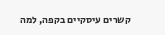קשרים עיסקיים בקפה, למה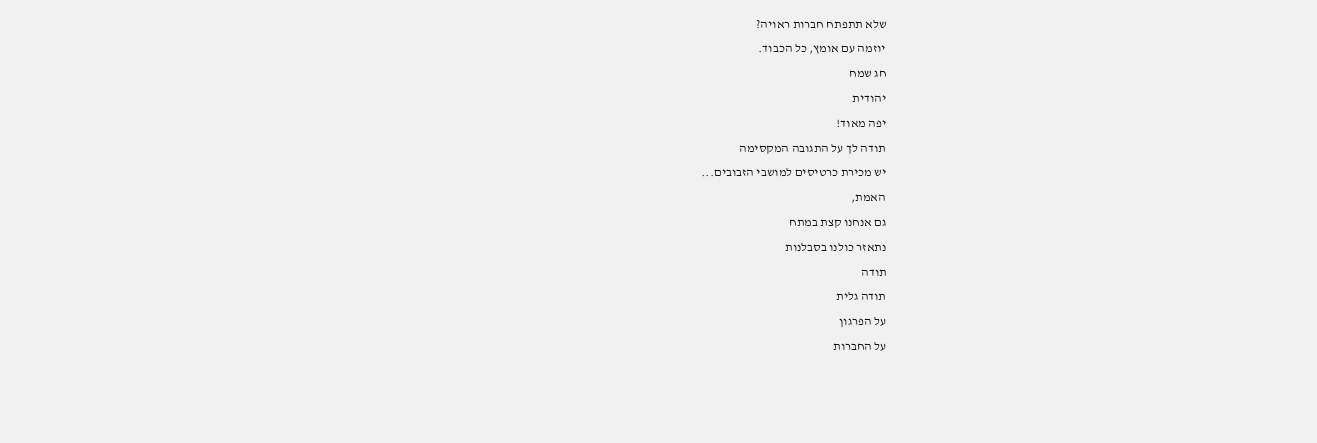שלא תתפתח חברות ראויה?
יוזמה עם אומץ, כל הכבוד.
חג שמח
יהודית
יפה מאוד!
תודה לך על התגובה המקסימה
יש מכירת כרטיסים למושבי הזבובים...
האמת,
גם אנחנו קצת במתח
נתאזר כולנו בסבלנות
תודה
תודה גלית
על הפרגון
על החברות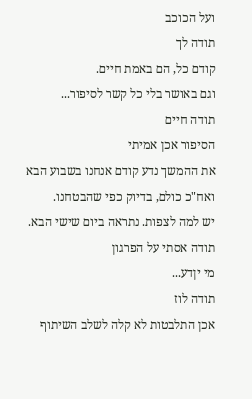ועל הכוכב
תודה לך
קודם כל, הם באמת חיים.
וגם באושר בלי כל קשר לסיפור...
תודה חיים
הסיפור אכן אמיתי
את ההמשך נדע קודם אנחנו בשבוע הבא ואח"כ כולם, בדיוק כפי שהבטחנו.
יש למה לצפות. נתראה ביום שישי הבא.
תודה אסתי על הפרגון
מי יןדע...
תודה לוז
אכן התלבטות לא קלה לשלב השיתוף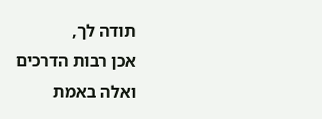תודה לך,
אכן רבות הדרכים
ואלה באמת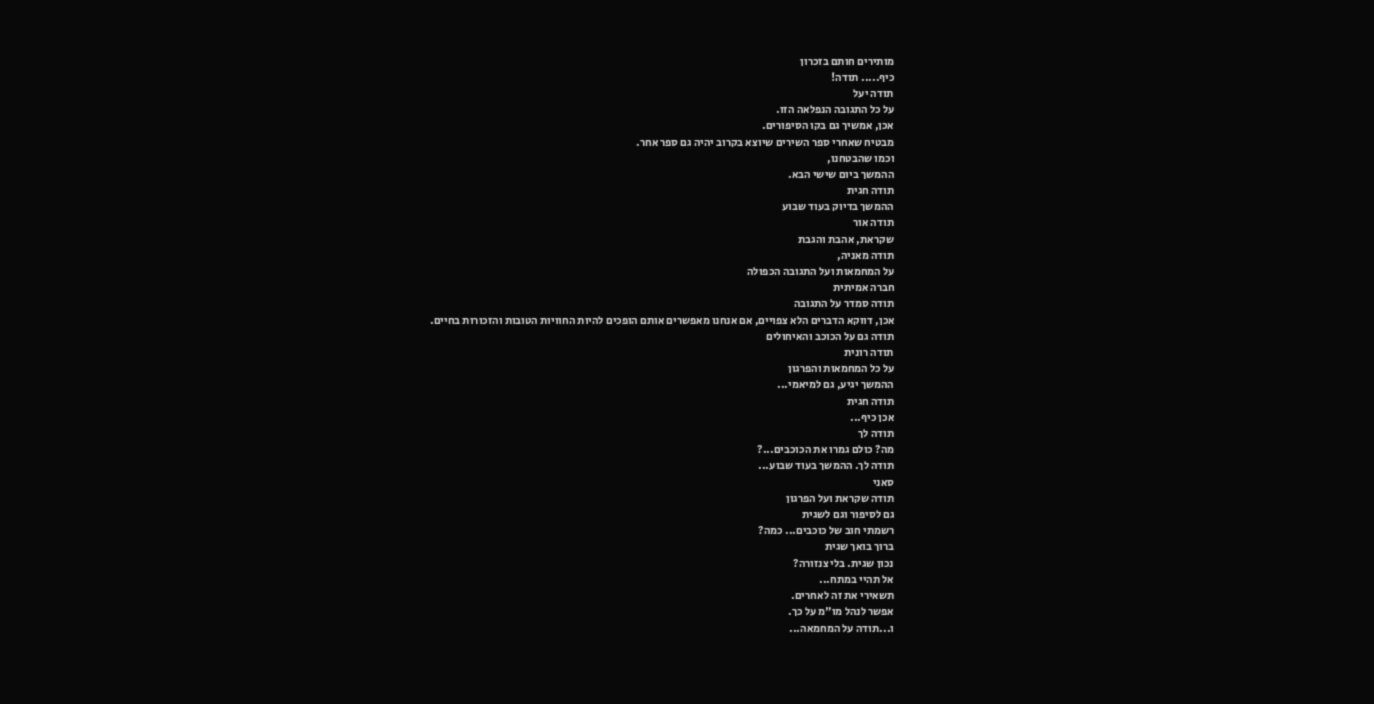מותירים חותם בזכרון
כיף..... תודה!
תודה יעל
על כל התגובה הנפלאה הזו.
אכן, אמשיך גם בקו הסיפורים.
מבטיח שאחרי ספר השירים שיוצא בקרוב יהיה גם ספר אחר.
וכמו שהבטחנו,
ההמשך ביום שישי הבא.
תודה חגית
ההמשך בדיוק בעוד שבוע
תודה אור
שקראת, אהבת והגבת
תודה מאניה,
על המחמאות ועל התגובה הכפולה
חברה אמיתית
תודה סמדר על התגובה
אכן, דווקא הדברים הלא צפויים, אם אנחנו מאפשרים אותם הופכים להיות החוויות הטובות והזכורות בחיים.
תודה גם על הכוכב והאיחולים
תודה רונית
על כל המחמאות והפרגון
ההמשך יגיע, גם למיאמי...
תודה חגית
אכן כיף...
תודה לך
מה? כולם גמרו את הכוכבים...?
תודה לך. ההמשך בעוד שבוע...
סאני
תודה שקראת ועל הפרגון
גם לסיפור וגם לשגית
רשמתי חוב של כוכבים... כמה?
ברוך בואך שגית
נכון שגית. בלי צנזורה?
אל תהיי במתח...
תשאירי את זה לאחרים.
אפשר לנהל מו"מ על כך.
ו...תודה על המחמאה...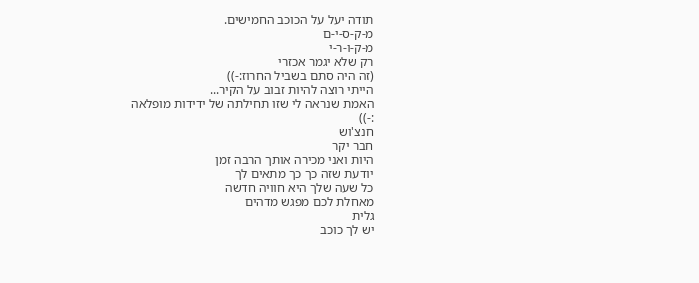תודה יעל על הכוכב החמישים.
מ-ק-ס-י-ם
מ-ק-ו-ר-י
רק שלא יגמר אכזרי
(זה היה סתם בשביל החרוז:-))
הייתי רוצה להיות זבוב על הקיר...
האמת שנראה לי שזו תחילתה של ידידות מופלאה
:-))
חנצ'וש
חבר יקר
היות ואני מכירה אותך הרבה זמן
יודעת שזה כך כך מתאים לך
כל שעה שלך היא חוויה חדשה
מאחלת לכם מפגש מדהים
גלית
יש לך כוכב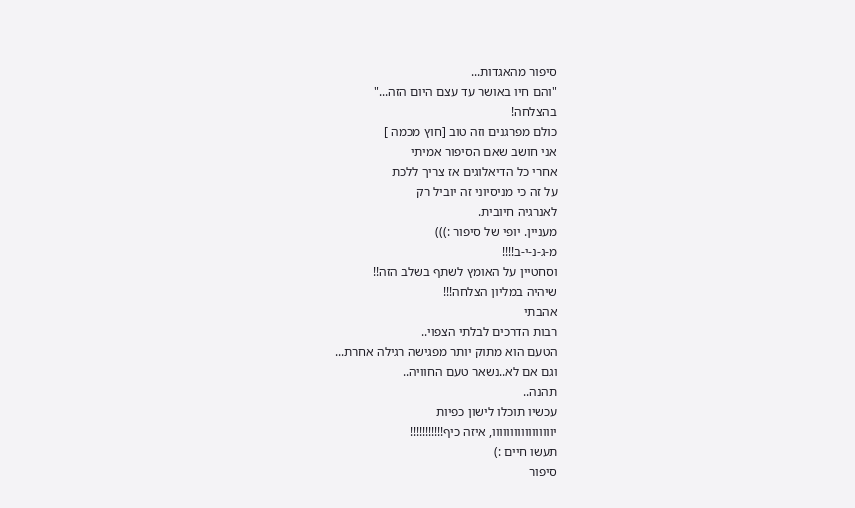סיפור מהאגדות...
"והם חיו באושר עד עצם היום הזה..."
בהצלחה!
כולם מפרגנים וזה טוב [חוץ מכמה ]
אני חושב שאם הסיפור אמיתי
אחרי כל הדיאלוגים אז צריך ללכת
על זה כי מניסיוני זה יוביל רק
לאנרגיה חיובית.
מעניין. יופי של סיפור :)))
מ-ג-נ-י-ב!!!!
וסחטיין על האומץ לשתף בשלב הזה!!
שיהיה במליון הצלחה!!!
אהבתי
רבות הדרכים לבלתי הצפוי..
הטעם הוא מתוק יותר מפגישה רגילה אחרת...
וגם אם לא..נשאר טעם החוויה..
תהנה..
עכשיו תוכלו לישון כפיות
יווווווווווווווווו, איזה כיף!!!!!!!!!!!
תעשו חיים :)
סיפור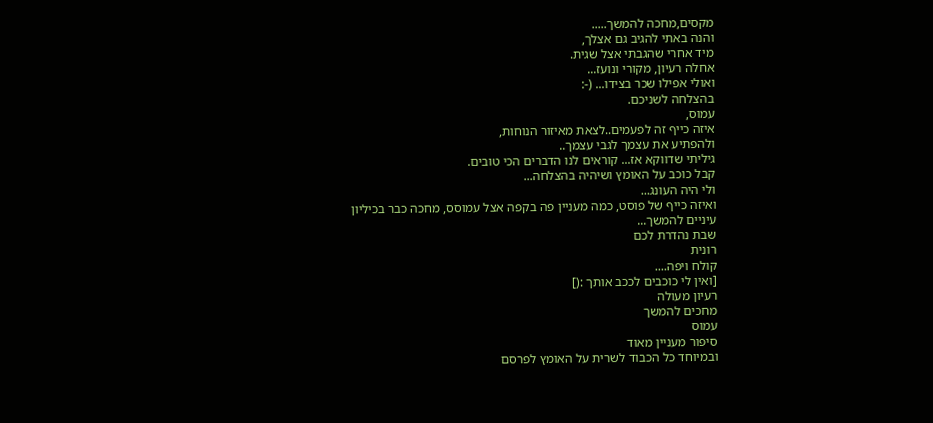מקסים,מחכה להמשך.....
והנה באתי להגיב גם אצלך,
מיד אחרי שהגבתי אצל שגית.
אחלה רעיון, מקורי ונועז...
ואולי אפילו שכר בצידו... (-:
בהצלחה לשניכם.
עמוס,
איזה כייף זה לפעמים..לצאת מאיזור הנוחות,
ולהפתיע את עצמך לגבי עצמך..
גיליתי שדווקא אז... קוראים לנו הדברים הכי טובים.
קבל כוכב על האומץ ושיהיה בהצלחה...
ולי היה העונג...
ואיזה כייף של פוסט, כמה מעניין פה בקפה אצל עמוסס, מחכה כבר בכיליון עיניים להמשך...
שבת נהדרת לכם
רונית
קולח ויפה....
[ואין לי כוכבים לככב אותך :(]
רעיון מעולה
מחכים להמשך
עמוס
סיפור מעניין מאוד
ובמיוחד כל הכבוד לשרית על האומץ לפרסם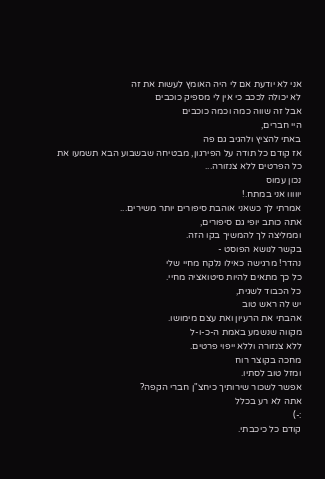אני לא יודעת אם לי היה האומץ לעשות את זה
לא יכולה לככב כי אין לי מספיק כוכבים
אבל זה שווה כמה וכמה כוכבים
היי חברים,
באתי להציץ ולהגיב גם פה
אז קודם כל תודה על הפירגון, מבטיחה שבשבוע הבא תשמעו את כל הפרטים ללא צנזורה...
נכון עמוס
יווווו אני במתח.!
אמרתי לך כשאני אוהבת סיפורים יותר משירים...
אתה כותב יופי גם סיפורים,
וממליצה לך להמשיך בקו הזה.
בקשר לנושא הפוסט -
נהדר! מרגישה כאילו נלקח מחיי שלי
כל כך מתאים להיות סיטואציה מחיי.
כל הכבוד לשגית,
יש לה ראש טוב
אהבתי את הרעיון ואת עצם מימושו.
מקווה שנשמע באמת ה-כ-ו-ל
ללא צנזורה וללא ייפוי פרטים.
מחכה בקוצר רוח
ומזל טוב לסתיו.
אפשר לשכור שירותיך כיחצ"ן חברי הקפה?
אתה לא רע בכלל
:-)
קודם כל כיכבתי.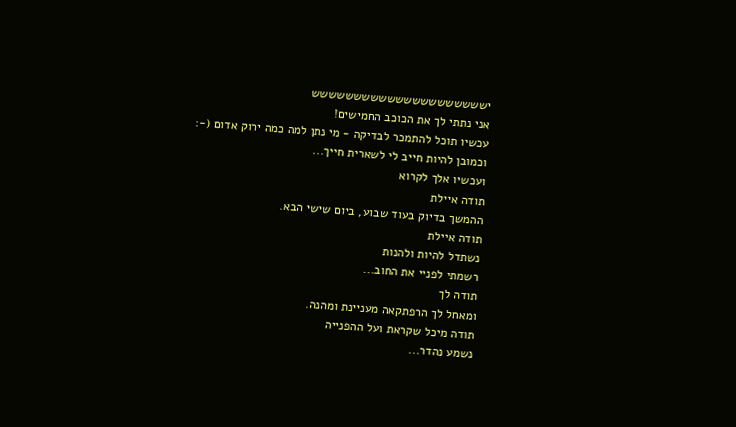יששששששששששששששששששששש
אני נתתי לך את הכוכב החמישים!
עכשיו תוכל להתמכר לבדיקה - מי נתן למה כמה ירוק אדום (-:
וכמובן להיות חייב לי לשארית חייך...
ועכשיו אלך לקרוא
תודה איילת
ההמשך בדיוק בעוד שבוע, ביום שישי הבא.
תודה איילת
נשתדל להיות ולהנות
רשמתי לפניי את החוב...
תודה לך
ומאחל לך הרפתקאה מעניינת ומהנה.
תודה מיכל שקראת ועל ההפנייה
נשמע נהדר...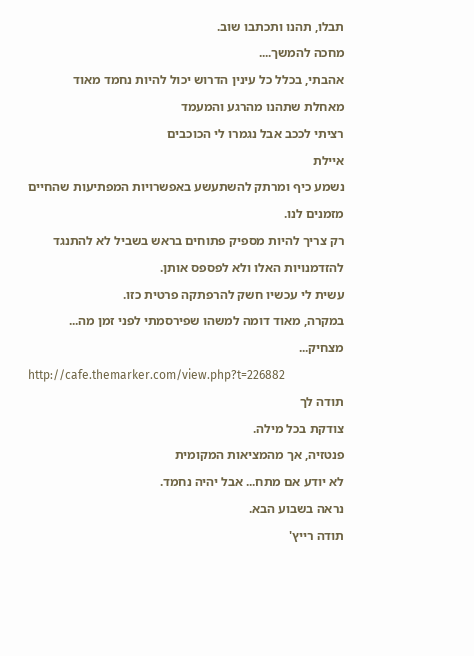תבלו, תהנו ותכתבו שוב.
מחכה להמשך....
אהבתי, בכלל כל עינין הדרוש יכול להיות נחמד מאוד
מאחלת שתהנו מהרגע והמעמד
רציתי לככב אבל נגמרו לי הכוכבים
איילת
נשמע כיף ומרתק להשתעשע באפשרויות המפתיעות שהחיים מזמנים לנו.
רק צריך להיות מספיק פתוחים בראש בשביל לא להתנגד להזדמנויות האלו ולא לפספס אותן.
עשית לי עכשיו חשק להרפתקה פרטית כזו.
במקרה, מאוד דומה למשהו שפירסמתי לפני זמן מה...
מצחיק...
http://cafe.themarker.com/view.php?t=226882
תודה לך
צודקת בכל מילה.
פנטזיה, אך מהמציאות המקומית
לא יודע אם מתח... אבל יהיה נחמד.
נראה בשבוע הבא.
תודה רייץ'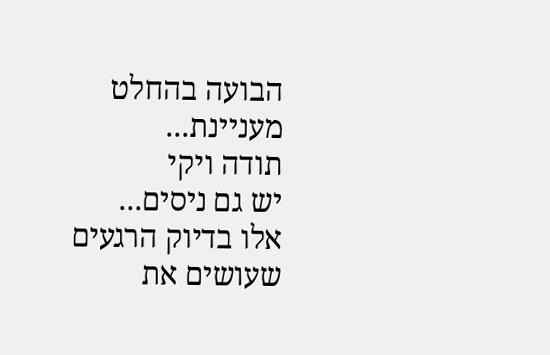הבועה בהחלט מעניינת...
תודה ויקי
יש גם ניסים...
אלו בדיוק הרגעים
שעושים את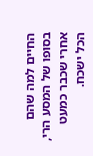החיים למה שהם
בסופו של המסע הרי, אחרי שכבר כמעט הכל ישכח.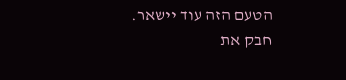הטעם הזה עוד יישאר.
חבק את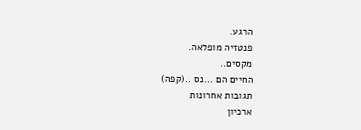הרגע.
פנטזיה מופלאה.
מקסים..
החיים הם ...נס ..(קפה)
תגובות אחרונות
ארכיון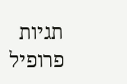תגיות
פרופיל